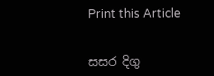Print this Article


සසර දිගු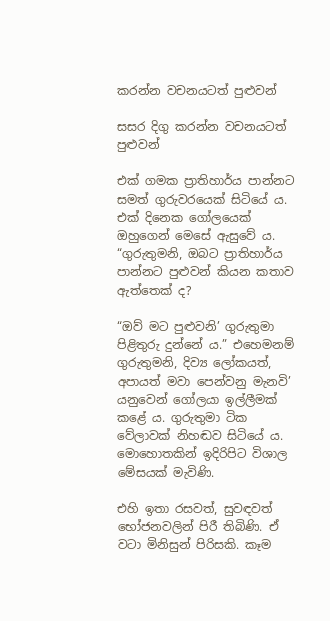කරන්න වචනයටත් පුළුවන්

සසර දිගු කරන්න වචනයටත් පුළුවන්

එක් ගමක ප්‍රාතිහාර්ය පාන්නට සමත් ගුරුවරයෙක් සිටියේ ය. එක් දිනෙක ගෝලයෙක් ඔහුගෙන් මෙසේ ඇසුවේ ය. “ගුරුතුමනි, ඔබට ප්‍රාතිහාර්ය පාන්නට පුළුවන් කියන කතාව ඇත්තෙක් ද?

“ඔව් මට පුළුවනි’ ගුරුතුමා පිළිතුරු දුන්නේ ය.” එහෙමනම් ගුරුතුමනි, දිව්‍ය ලෝකයත්, අපායත් මවා පෙන්වනු මැනවි’ යනුවෙන් ගෝලයා ඉල්ලීමක් කළේ ය. ගුරුතුමා ටික වේලාවක් නිහඬව සිටියේ ය. මොහොතකින් ඉදිරිපිට විශාල මේසයක් මැවිණි.

එහි ඉතා රසවත්, සුවඳවත් භෝජනවලින් පිරී තිබිණි. ඒ වටා මිනිසුන් පිරිසකි. කෑම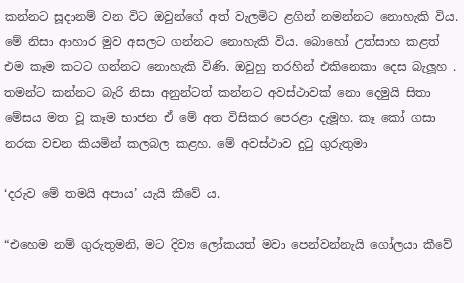කන්නට සූදානම් වන විට ඔවුන්ගේ අත් වැලමිට ළගින් නමන්නට නොහැකි විය. මේ නිසා ආහාර මුව අසලට ගන්නට නොහැකි විය. බොහෝ උත්සාහ කළත් එම කෑම කටට ගන්නට නොහැකි විණි. ඔවුහු තරහින් එකිනෙකා දෙස බැලූහ . තමන්ට කන්නට බැරි නිසා අනුන්ටත් කන්නට අවස්ථාවක් නො දෙමුයි සිතා මේසය මත වූ කෑම භාජන ඒ මේ අත විසිකර පෙරළා දැමූහ. කෑ කෝ ගසා නරක වචන කියමින් කලබල කළහ. මේ අවස්ථාව දුටු ගුරුතුමා

‘දරුව මේ තමයි අපාය’ යැයි කීවේ ය.

“එහෙම නම් ගුරුතුමනි, මට දිව්‍ය ලෝකයත් මවා පෙන්වන්නැයි ගෝලයා කීවේ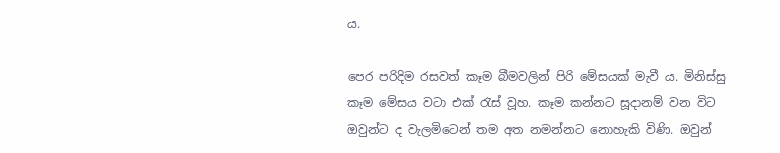ය.

පෙර පරිදිම රසවත් කෑම බීමවලින් පිරි මේසයක් මැවී ය. මිනිස්සු කෑම මේසය වටා එක් රැස් වූහ. කෑම කන්නට සූදානම් වන විට ඔවුන්ට ද වැලමිටෙන් තම අත නමන්නට නොහැකි විණි. ඔවුන්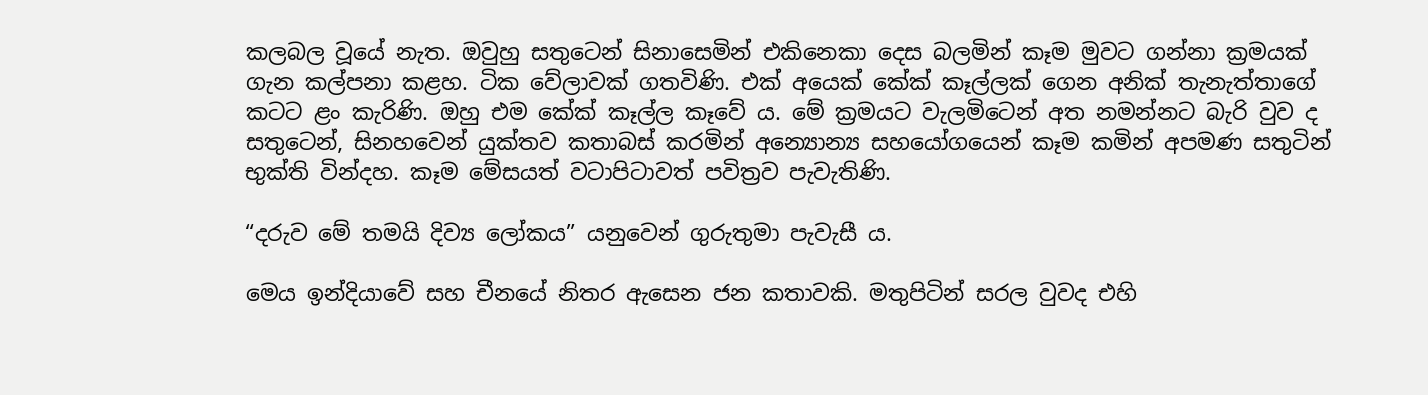කලබල වූයේ නැත. ඔවුහු සතුටෙන් සිනාසෙමින් එකිනෙකා දෙස බලමින් කෑම මුවට ගන්නා ක්‍රමයක් ගැන කල්පනා කළහ. ටික වේලාවක් ගතවිණි. එක් අයෙක් කේක් කෑල්ලක් ගෙන අනික් තැනැත්තාගේ කටට ළං කැරිණි. ඔහු එම කේක් කෑල්ල කෑවේ ය. මේ ක්‍රමයට වැලමිටෙන් අත නමන්නට බැරි වුව ද සතුටෙන්, සිනහවෙන් යුක්තව කතාබස් කරමින් අන්‍යොන්‍ය සහයෝගයෙන් කෑම කමින් අපමණ සතුටින් භුක්ති වින්දහ. කෑම මේසයත් වටාපිටාවත් පවිත්‍රව පැවැතිණි.

“දරුව මේ තමයි දිව්‍ය ලෝකය” යනුවෙන් ගුරුතුමා පැවැසී ය.

මෙය ඉන්දියාවේ සහ චීනයේ නිතර ඇසෙන ජන කතාවකි. මතුපිටින් සරල වුවද එහි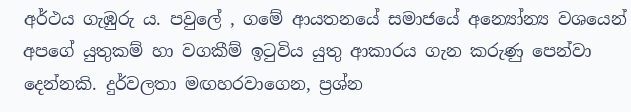අර්ථය ගැඹුරු ය. පවුලේ , ගමේ ආයතනයේ සමාජයේ අන්‍යෝන්‍ය වශයෙන් අපගේ යුතුකම් හා වගකීම් ඉටුවිය යුතු ආකාරය ගැන කරුණු පෙන්වා දෙන්නකි. දුර්වලතා මඟහරවාගෙන, ප්‍රශ්න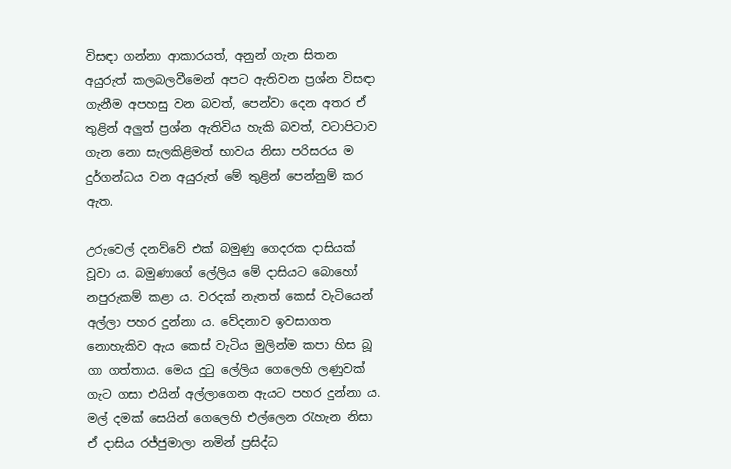විසඳා ගන්නා ආකාරයත්, අනුන් ගැන සිතන අයුරුත් කලබලවීමෙන් අපට ඇතිවන ප්‍රශ්න විසඳා ගැනීම අපහසු වන බවත්, පෙන්වා දෙන අතර ඒ තුළින් අලුත් ප්‍රශ්න ඇතිවිය හැකි බවත්, වටාපිටාව ගැන නො සැලකිළිමත් භාවය නිසා පරිසරය ම දුර්ගන්ධය වන අයුරුත් මේ තුළින් පෙන්නුම් කර ඇත.

උරුවෙල් දනව්වේ එක් බමුණු ගෙදරක දාසියක් වූවා ය. බමුණාගේ ලේලිය මේ දාසියට බොහෝ නපුරුකම් කළා ය. වරදක් නැතත් කෙස් වැටියෙන් අල්ලා පහර දුන්නා ය. වේදනාව ඉවසාගත නොහැකිව ඇය කෙස් වැටිය මුලින්ම කපා හිස බූ ගා ගත්තාය. මෙය දුටු ලේලිය ගෙලෙහි ලණුවක් ගැට ගසා එයින් අල්ලාගෙන ඇයට පහර දුන්නා ය. මල් දමක් සෙයින් ගෙලෙහි එල්ලෙන රැහැන නිසා ඒ දාසිය රජ්ජුමාලා නමින් ප්‍රසිද්ධ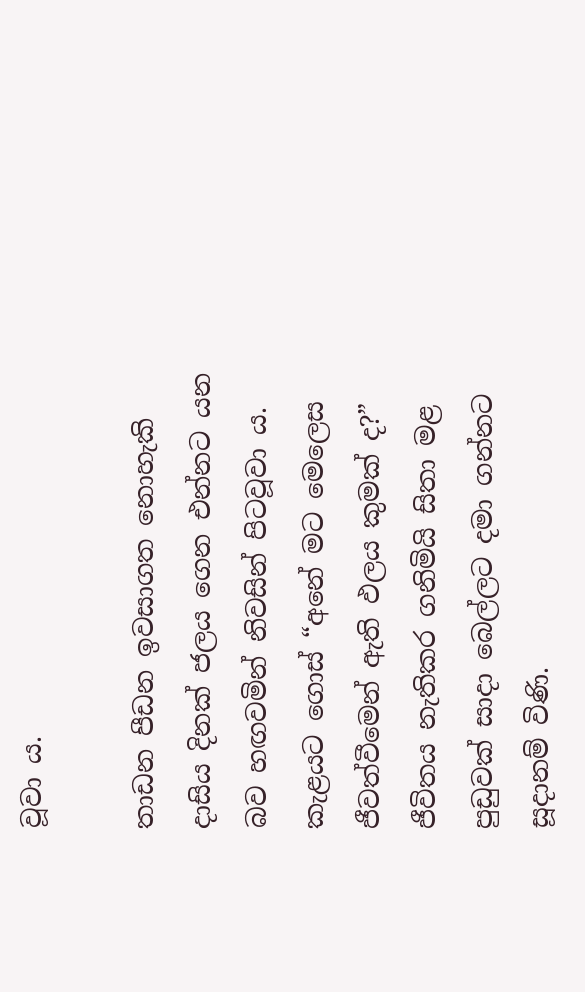වූවා ය.

තාඩන පීඩන ඉවසාගත නොහැකි දාසිය දිනක් ජලය ගෙන එන්නට යන බව හඟවමින් නිවසින් පිටවූවා ය. කැළයට ගොස් “අනේ මට මෙලෙස ජීවත්වීමෙන් ඇති ඵලය කුමක් ද?” ජීවිතය නැතිකර ගනිමියි සිතා මළ පුඩුවක් සාදා බෙල්ලට දමා ගන්නට සූදානම් විණි.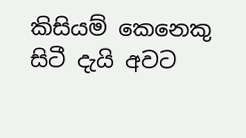කිසියම් කෙනෙකු සිටී දැයි අවට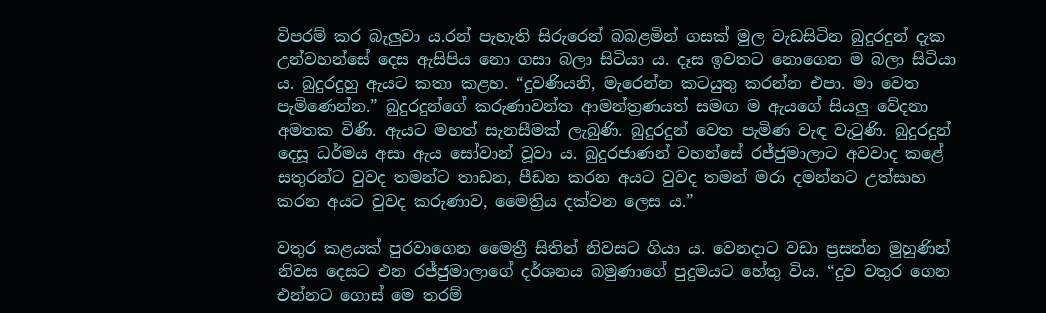විපරම් කර බැලුවා ය.රන් පැහැති සිරුරෙන් බබළමින් ගසක් මුල වැඩසිටින බුදුරදුන් දැක උන්වහන්සේ දෙස ඇසිපිය නො ගසා බලා සිටියා ය. දෑස ඉවතට නොගෙන ම බලා සිටියා ය. බුදුරදුහු ඇයට කතා කළහ. “දුවණියනි, මැරෙන්න කටයුතු කරන්න එපා. මා වෙත පැමිණෙන්න.” බුදුරදුන්ගේ කරුණාවන්ත ආමන්ත්‍රණයත් සමඟ ම ඇයගේ සියලු වේදනා අමතක විණි. ඇයට මහත් සැනසීමක් ලැබුණි. බුදුරදුන් වෙත පැමිණ වැඳ වැටුණි. බුදුරදුන් දෙසූ ධර්මය අසා ඇය සෝවාන් වූවා ය. බුදුරජාණන් වහන්සේ රජ්ජුමාලාට අවවාද කළේ සතුරන්ට වුවද තමන්ට තාඩන, පීඩන කරන අයට වුවද තමන් මරා දමන්නට උත්සාහ කරන අයට වුවද කරුණාව, මෛත්‍රිය දක්වන ලෙස ය.”

වතුර කළයක් පුරවාගෙන මෛත්‍රී සිතින් නිවසට ගියා ය. වෙනදාට වඩා ප්‍රසන්න මුහුණින් නිවස දෙසට එන රජ්ජුමාලාගේ දර්ශනය බමුණාගේ පුදුමයට හේතු විය. “දුව වතුර ගෙන එන්නට ගොස් මෙ තරම්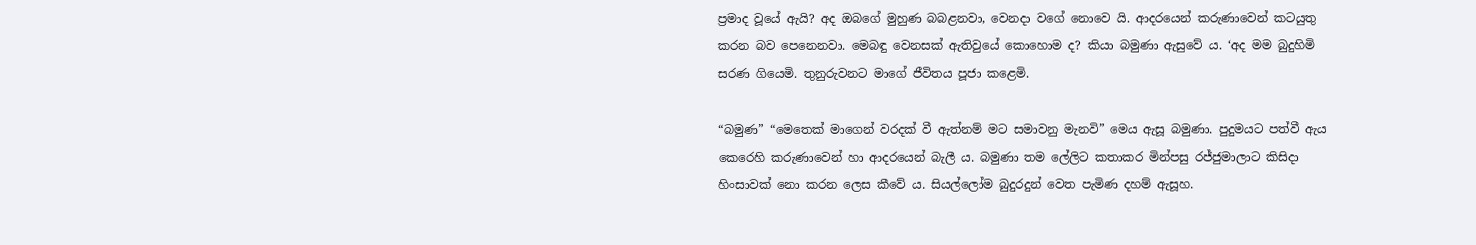ප්‍රමාද වූයේ ඇයි? අද ඔබගේ මුහුණ බබළනවා, වෙනදා වගේ නොවෙ යි. ආදරයෙන් කරුණාවෙන් කටයුතු කරන බව පෙනෙනවා. මෙබඳු වෙනසක් ඇතිවුයේ කොහොම ද? කියා බමුණා ඇසුවේ ය. ‘අද මම බුදුහිමි සරණ ගියෙමි. තුනුරුවනට මාගේ ජීවිතය පූජා කළෙමි.

“බමුණ” “මෙතෙක් මාගෙන් වරදක් වී ඇත්නම් මට සමාවනු මැනවි” මෙය ඇසූ බමුණා. පුදුමයට පත්වී ඇය කෙරෙහි කරුණාවෙන් හා ආදරයෙන් බැලී ය. බමුණා තම ලේලිට කතාකර මින්පසු රජ්ජුමාලාට කිසිදා හිංසාවක් නො කරන ලෙස කීවේ ය. සියල්ලෝම බුදුරදුන් වෙත පැමිණ දහම් ඇසූහ.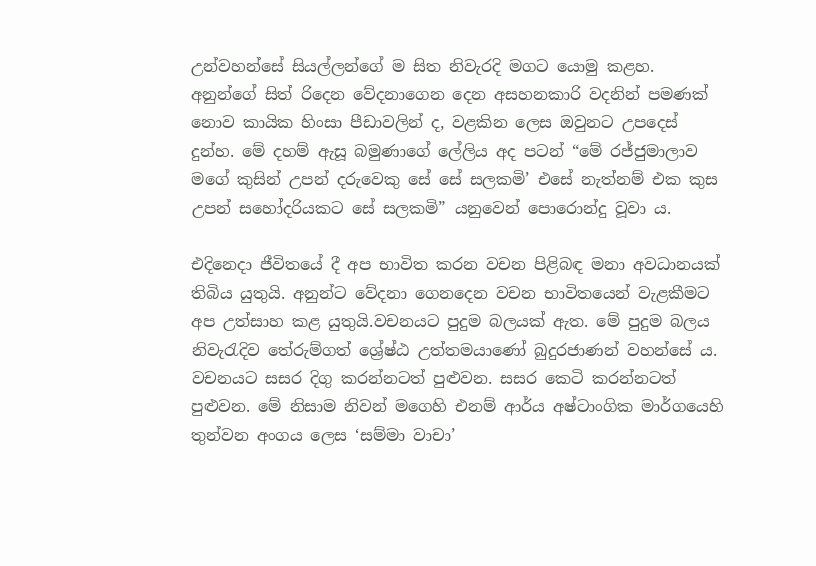උන්වහන්සේ සියල්ලන්ගේ ම සිත නිවැරදි මගට යොමු කළහ. අනුන්ගේ සිත් රිදෙන වේදනාගෙන දෙන අසහනකාරි වදනින් පමණක් නොව කායික හිංසා පීඩාවලින් ද, වළකින ලෙස ඔවුනට උපදෙස් දුන්හ. මේ දහම් ඇසූ බමුණාගේ ලේලිය අද පටන් “මේ රජ්ජුමාලාව මගේ කුසින් උපන් දරුවෙකු සේ සේ සලකමි’ එසේ නැත්නම් එක කුස උපන් සහෝදරියකට සේ සලකමි” යනුවෙන් පොරොන්දු වූවා ය.

එදිනෙදා ජීවිතයේ දී අප භාවිත කරන වචන පිළිබඳ මනා අවධානයක් තිබිය යුතුයි. අනුන්ට වේදනා ගෙනදෙන වචන භාවිතයෙන් වැළකීමට අප උත්සාහ කළ යුතුයි.වචනයට පුදුම බලයක් ඇත. මේ පුදුම බලය නිවැරැදිව තේරුම්ගත් ශ්‍රේෂ්ඨ උත්තමයාණෝ බුදුරජාණන් වහන්සේ ය. වචනයට සසර දිගු කරන්නටත් පුළුවන. සසර කෙටි කරන්නටත් පුළුවන. මේ නිසාම නිවන් මගෙහි එනම් ආර්ය අෂ්ටාංගික මාර්ගයෙහි තුන්වන අංගය ලෙස ‘සම්මා වාචා’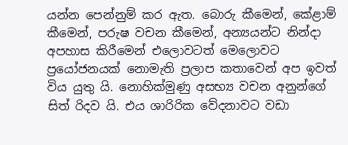යන්න පෙන්නුම් කර ඇත. බොරු කීමෙන්, කේළාම් කීමෙන්, පරුෂ වචන කීමෙන්, අන්‍යයන්ට නින්දා අපහාස කිරීමෙන් එලොවටත් මෙලොවට ප්‍රයෝජනයක් නොමැති ප්‍රලාප කතාවෙන් අප ඉවත් විය යුතු යි. නොහික්මුණු අසභ්‍ය වචන අනුන්ගේ සිත් රිදව යි. එය ශාරිරික වේදනාවට වඩා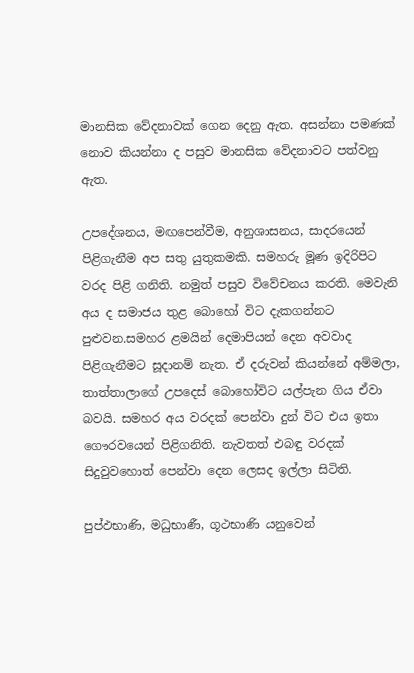මානසික වේදනාවක් ගෙන දෙනු ඇත. අසන්නා පමණක් නොව කියන්නා ද පසුව මානසික වේදනාවට පත්වනු ඇත.

උපදේශනය, මඟපෙන්වීම, අනුශාසනය, සාදරයෙන් පිළිගැනීම අප සතු යුතුකමකි. සමහරු මූණ ඉදිරිපිට වරද පිළි ගනිති. නමුත් පසුව විවේචනය කරති. මෙවැනි අය ද සමාජය තුළ බොහෝ විට දැකගන්නට පුළුවන.සමහර ළමයින් දෙමාපියන් දෙන අවවාද පිළිගැනීමට සූදානම් නැත. ඒ දරුවන් කියන්නේ අම්මලා, තාත්තාලාගේ උපදෙස් බොහෝවිට යල්පැන ගිය ඒවා බවයි. සමහර අය වරදක් පෙන්වා දුන් විට එය ඉතා ගෞරවයෙන් පිළිගනිති. නැවතත් එබඳු වරදක් සිදුවුවහොත් පෙන්වා දෙන ලෙසද ඉල්ලා සිටිති.

පුප්ඵභාණි, මධුභාණී, ගූථභාණි යනුවෙන්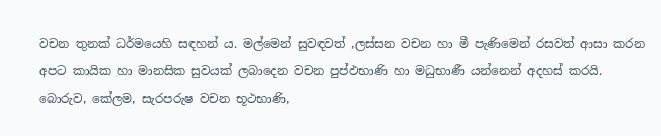වචන තුනක් ධර්මයෙහි සඳහන් ය. මල්මෙන් සුවඳවත් ,ලස්සන වචන හා මී පැණිමෙන් රසවත් ආසා කරන අපට කායික හා මානසික සුවයක් ලබාදෙන වචන පුප්ඵභාණි හා මධුභාණී යන්නෙන් අදහස් කරයි. බොරුව, කේලම, සැරපරුෂ වචන භූථභාණි,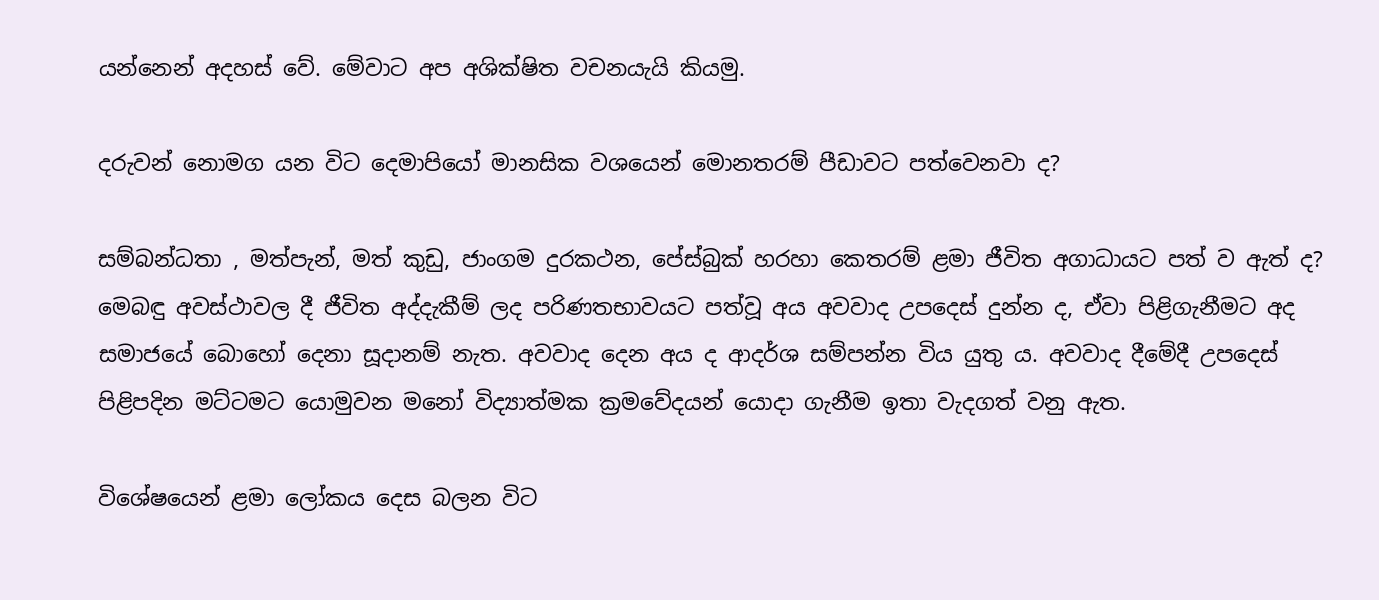යන්නෙන් අදහස් වේ. මේවාට අප අශික්ෂිත වචනයැයි කියමු.

දරුවන් නොමග යන විට දෙමාපියෝ මානසික වශයෙන් මොනතරම් පීඩාවට පත්වෙනවා ද?

සම්බන්ධතා , මත්පැන්, මත් කුඩු, ජාංගම දුරකථන, පේස්බුක් හරහා කෙතරම් ළමා ජීවිත අගාධායට පත් ව ඇත් ද? මෙබඳු අවස්ථාවල දී ජීවිත අද්දැකීම් ලද පරිණතභාවයට පත්වූ අය අවවාද උපදෙස් දුන්න ද, ඒවා පිළිගැනීමට අද සමාජයේ බොහෝ දෙනා සූදානම් නැත. අවවාද දෙන අය ද ආදර්ශ සම්පන්න විය යුතු ය. අවවාද දීමේදී උපදෙස් පිළිපදින මට්ටමට යොමුවන මනෝ විද්‍යාත්මක ක්‍රමවේදයන් යොදා ගැනීම ඉතා වැදගත් වනු ඇත.

විශේෂයෙන් ළමා ලෝකය දෙස බලන විට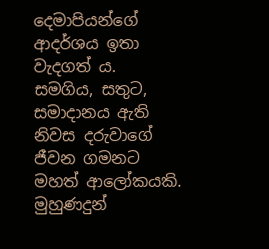දෙමාපියන්ගේ ආදර්ශය ඉතා වැදගත් ය. සමගිය, සතුට, සමාදානය ඇති නිවස දරුවාගේ ජීවන ගමනට මහත් ආලෝකයකි. මුහුණදුන්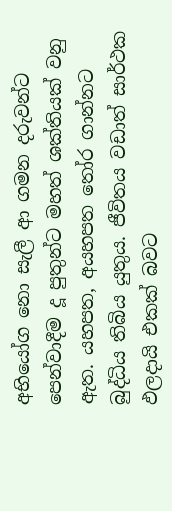අභියෝග නො සැලී ආ ගමන දරුවන්ට පෙන්වාදීම දූ පුතුන්ට මහත් ශක්තියක් වනු ඇත. යහපත, අයහපත තෝර ගාන්නට බුද්ධිය තිබිය යුතුය. ජීවිතය වඩාත් සාර්ථක ඵලදායි එකක් බවට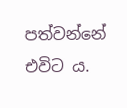පත්වන්නේ එවිට ය.